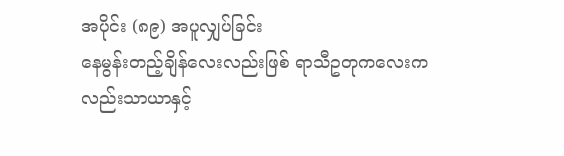အပိုင်း (၈၉) အပူလျှပ်ခြင်း
နေမွန်းတည့်ချိန်လေးလည်းဖြစ် ရာသီဥတုကလေးကလည်းသာယာနှင့်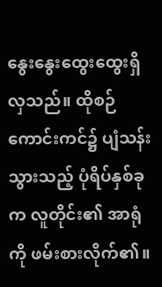နွေးနွေးထွေးထွေးရှိလှသည်။ ထိုစဉ် ကောင်းကင်၌ ပျံသန်းသွားသည့် ပုံရိပ်နှစ်ခုက လူတိုင်း၏ အာရုံကို ဖမ်းစားလိုက်၏။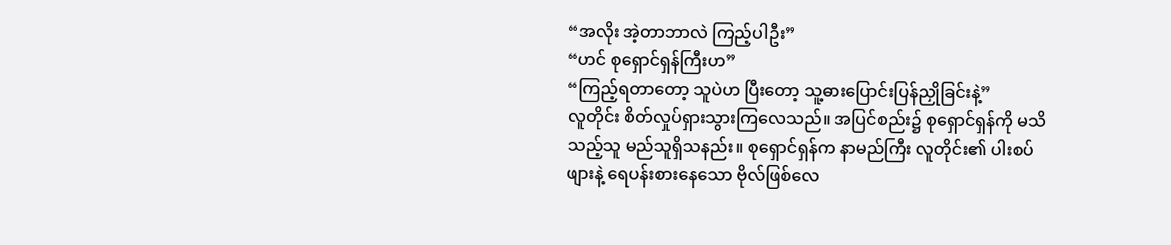“အလိုး အဲ့တာဘာလဲ ကြည့်ပါဦး”
“ဟင် စုရှောင်ရှန်ကြီးဟ”
“ကြည့်ရတာတော့ သူပဲဟ ပြီးတော့ သူ့ဓားပြောင်းပြန်ညှိုခြင်းနဲ့”
လူတိုင်း စိတ်လှုပ်ရှားသွားကြလေသည်။ အပြင်စည်း၌ စုရှောင်ရှန်ကို မသိသည့်သူ မည်သူရှိသနည်း။ စုရှောင်ရှန်က နာမည်ကြီး လူတိုင်း၏ ပါးစပ်ဖျားနဲ့ ရေပန်းစားနေသော ဗိုလ်ဖြစ်လေ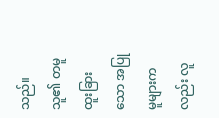သည်။ သူ၏ တမူထူးခြားသော အပြုမူများကလည်း လူ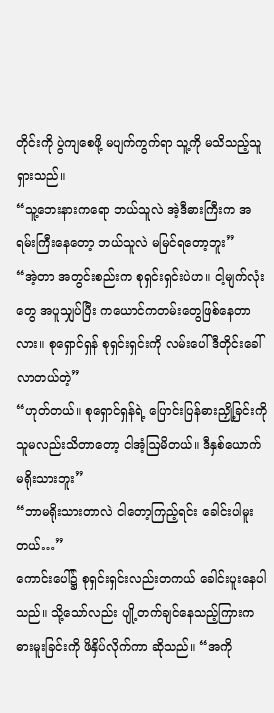တိုင်းကို ပွဲကျစေဖို့ မပျက်ကွက်ရာ သူ့ကို မသိသည့်သူရှားသည်။
“သူ့ဘေးနားကရော ဘယ်သူလဲ အဲ့ဒီဓားကြီးက အရမ်းကြီးနေတော့ ဘယ်သူလဲ မမြင်ရတော့ဘူး”
“အဲ့တာ အတွင်းစည်းက စုရှင်းရှင်းပဲဟ။ ငါ့မျက်လုံးတွေ အပူသျှပ်ပြီး ကယောင်ကတမ်းတွေဖြစ်နေတာလား။ စုရှောင်ရှန် စုရှင်းရှင်းကို လမ်းပေါ် ဒီတိုင်းခေါ်လာတယ်တဲ့”
“ဟုတ်တယ်။ စုရှောင်ရှန်ရဲ့ ပြောင်းပြန်ဓားညှို့ခြင်းကို သူမလည်းသိတာတော့ ငါအံ့ဩမိတယ်။ ဒီနှစ်ယောက် မရိုးသားဘူး”
“ဘာမရိုးသားတာလဲ ငါတော့ကြည့်ရင်း ခေါင်းပါမူးတယ်…”
ကောင်းပေါ်၌ စုရှင်းရှင်းလည်းတကယ် ခေါင်းပူးနေပါသည်။ သို့သော်လည်း ပျို့တက်ချင်နေသည့်ကြားက ဓားမူးခြင်းကို ဖိနှိပ်လိုက်ကာ ဆိုသည်။ “အကို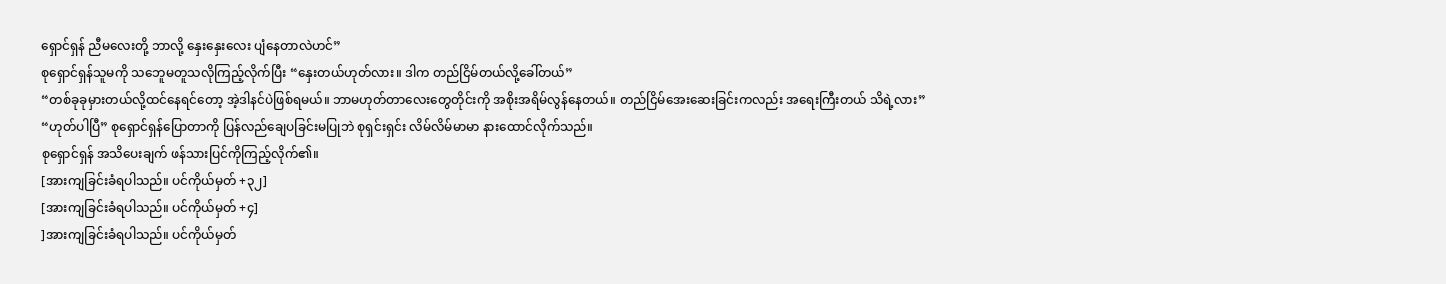ရှောင်ရှန် ညီမလေးတို့ ဘာလို့ နှေးနှေးလေး ပျံနေတာလဲဟင်”
စုရှောင်ရှန်သူမကို သဘေူမတူသလိုကြည့်လိုက်ပြီး “နှေးတယ်ဟုတ်လား။ ဒါက တည်ငြိမ်တယ်လို့ခေါ်တယ်”
“တစ်ခုခုမှားတယ်လို့ထင်နေရင်တော့ အဲ့ဒါနင်ပဲဖြစ်ရမယ်။ ဘာမဟုတ်တာလေးတွေတိုင်းကို အစိုးအရိမ်လွန်နေတယ်။ တည်ငြိမ်အေးဆေးခြင်းကလည်း အရေးကြီးတယ် သိရဲ့လား”
“ဟုတ်ပါပြီ” စုရှောင်ရှန်ပြောတာကို ပြန်လည်ချေပခြင်းမပြုဘဲ စုရှင်းရှင်း လိမ်လိမ်မာမာ နားထောင်လိုက်သည်။
စုရှောင်ရှန် အသိပေးချက် ဖန်သားပြင်ကိုကြည့်လိုက်၏။
[အားကျခြင်းခံရပါသည်။ ပင်ကိုယ်မှတ် +၃၂]
[အားကျခြင်းခံရပါသည်။ ပင်ကိုယ်မှတ် +၄]
]အားကျခြင်းခံရပါသည်။ ပင်ကိုယ်မှတ်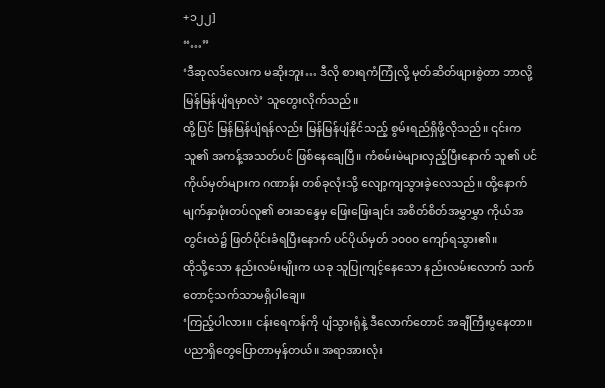+၁၂၂]
“…”
‘ဒီဆုလဒ်လေးက မဆိုးဘူး… ဒီလို စားရကံကြုံလို့ မုတ်ဆိတ်ဖျားစွဲတာ ဘာလို့ မြန်မြန်ပျံရမှာလဲ’ သူတွေးလိုက်သည်။
ထို့ပြင် မြန်မြန်ပျံရန်လည်း မြန်မြန်ပျံနိုင်သည့် စွမ်းရည်ရှိဖို့လိုသည်။ ၎င်းက သူ၏ အကန့်အသတ်ပင် ဖြစ်နေချေပြီ။ ကံစမ်းမဲများလှည့်ပြီးနောက် သူ၏ ပင်ကိုယ်မှတ်များက ဂဏာန်း တစ်ခုလုံးသို့ လျော့ကျသွားခဲ့လေသည်။ ထို့နောက် မျက်နှာဖုံးတပ်လူ၏ ဓားဆန္ဒေမှ ဖြေးဖြေးချင်း အစိတ်စိတ်အမွှာမွှာ ကိုယ်အတွင်းထဲ၌ ဖြတ်ပိုင်းခံရပြီးနောက် ပင်ပိုယ်မှတ် ၁၀၀၀ ကျော်ရသွား၏။
ထိုသို့သော နည်းလမ်းမျိုးက ယခု သူပြုကျင့်နေသော နည်းလမ်းလောက် သက်တောင့်သက်သာမရှိပါချေ။
‘ကြည့်ပါလား။ ငန်းရေကန်ကို ပျံသွားရုံနဲ့ ဒီလောက်တောင် အချီကြီးပွနေတာ။ ပညာရှိတွေပြောတာမှန်တယ်။ အရာအားလုံး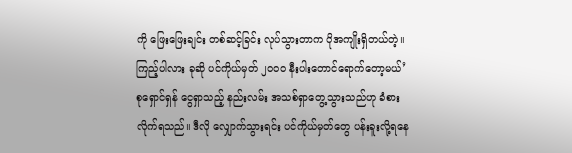ကို ဖြေးဖြေးချင်း တစ်ဆင့်ခြင်း လုပ်သွားတာက ပိုအကျိုးရှိတယ်တဲ့။ ကြည့်ပါလား ခုဆို ပင်ကိုယ်မှတ် ၂၀၀၀ နီးပါးတောင်ရောက်တော့မယ်’
စုရှောင်ရှန် ငွေရှာသည့် နည်းလမ်း အသစ်ရှာတွေ့သွားသည်ဟု ခံစားလိုက်ရသည်။ ဒီလို လျှောက်သွားရင်း ပင်ကိုယ်မှတ်တွေ ပန်းခူးလို့ရနေ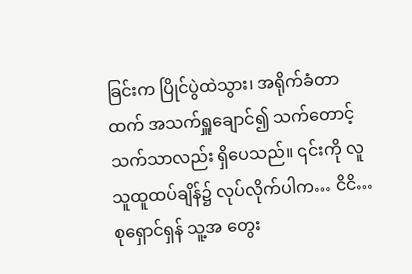ခြင်းက ပြိုင်ပွဲထဲသွား၊ အရိုက်ခံတာထက် အသက်ရှူချောင်၍ သက်တောင့်သက်သာလည်း ရှိပေသည်။ ၎င်းကို လူသူထူထပ်ချိန်၌ လုပ်လိုက်ပါက… ငိငိ… စုရှောင်ရှန် သူ့အ တွေး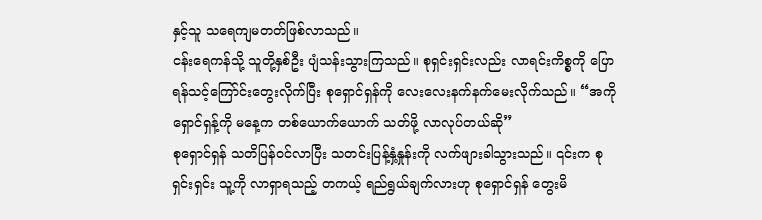နှင့်သူ သရေကျမတတ်ဖြစ်လာသည်။
ငန်းရေကန်သို့ သူတို့နှစ်ဦး ပျံသန်းသွားကြသည်။ စုရှင်းရှင်းလည်း လာရင်းကိစ္စကို ပြောရန်သင့်ကြော်င်းတွေးလိုက်ပြီး စုရှောင်ရှန်ကို လေးလေးနက်နက်မေးလိုက်သည်။ “အကိုရှောင်ရှန့်ကို မနေ့က တစ်ယောက်ယောက် သတ်ဖို့ လာလုပ်တယ်ဆို”
စုရှောင်ရှန် သတိပြန်၀င်လာပြီး သတင်းပြန့်နှံ့နှုန်းကို လက်ဖျားခါသွားသည်။ ၎င်းက စုရှင်းရှင်း သူ့ကို လာရှာရသည့် တကယ့် ရည်ရွယ်ချက်လားဟု စုရှောင်ရှန် တွေးမိ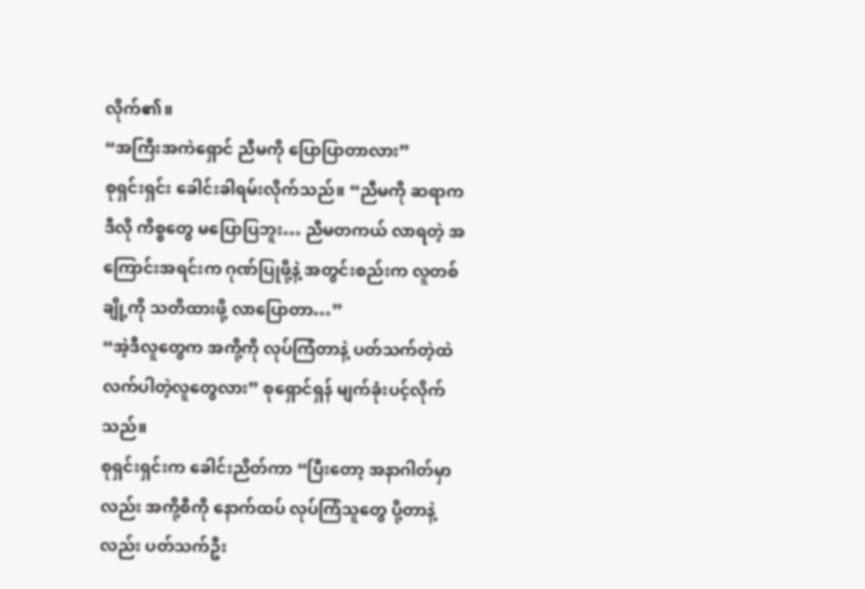လိုက်၏။
“အကြီးအကဲရှောင် ညီမကို ပြောပြာတာလား”
စုရှင်းရှင်း ခေါင်းခါရမ်းလိုက်သည်။ “ညီမကို ဆရာက ဒီလို ကိစ္စတွေ မပြောပြဘူး… ညီမတကယ် လာရတဲ့ အကြောင်းအရင်းက ဂုဏ်ပြုဖို့နဲ့ အတွင်းစည်းက လူတစ်ချို့ကို သတိထားဖို့ လာပြောတာ…”
“အဲ့ဒီလူတွေက အကို့ကို လုပ်ကြံတာနဲ့ ပတ်သက်တဲ့ထဲ လက်ပါတဲ့လူတွေလား” စုရှောင်ရှန် မျက်ခုံးပင့်လိုက်သည်။
စုရှင်းရှင်းက ခေါင်းညိတ်ကာ “ပြီးတော့ အနာဂါတ်မှာလည်း အကို့စီကို နောက်ထပ် လုပ်ကြံသူတွေ ပို့တာနဲ့လည်း ပတ်သက်ဦး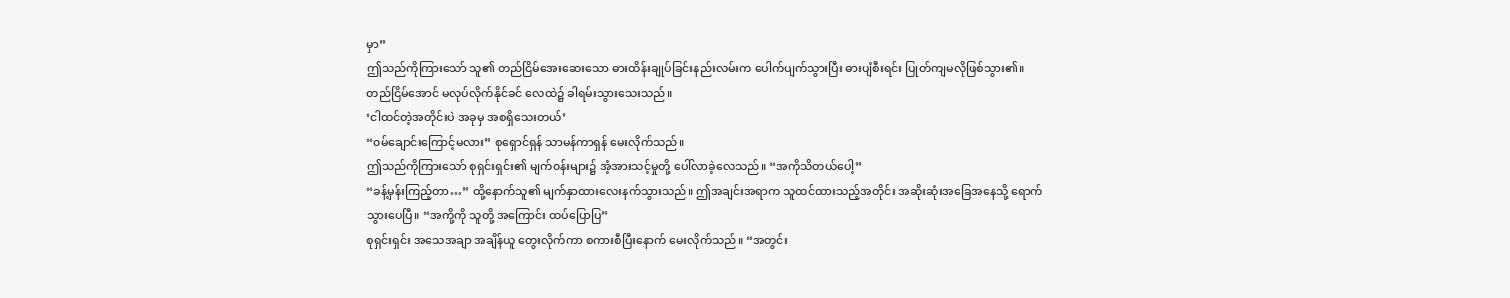မှာ”
ဤသည်ကိုကြားသော် သူ၏ တည်ငြိမ်အေးဆေးသော ဓားထိန်းချုပ်ခြင်းနည်းလမ်းက ပေါက်ပျက်သွားပြီး ဓားပျံစီးရင်း ပြုတ်ကျမလိုဖြစ်သွား၏။ တည်ငြိမ်အောင် မလုပ်လိုက်နိုင်ခင် လေထဲ၌ ခါရမ်းသွားသေးသည်။
‘ငါထင်တဲ့အတိုင်းပဲ အခုမှ အစရှိသေးတယ်’
“၀မ်ချောင်းကြောင့်မလား” စုရှောင်ရှန် သာမန်ကာရှန် မေးလိုက်သည်။
ဤသည်ကိုကြားသော် စုရှင်းရှင်း၏ မျက်၀န်းများ၌ အံ့အားသင့်မှုတို့ ပေါ်လာခဲ့လေသည်။ “အကိုသိတယ်ပေါ့”
“ခန့်မှန်းကြည့်တာ…” ထို့နောက်သူ၏ မျက်နှာထားလေးနက်သွားသည်။ ဤအချင်းအရာက သူထင်ထားသည့်အတိုင်း အဆိုးဆုံးအခြေအနေသို့ ရောက်သွားပေပြီ။ “အကို့ကို သူတို့ အကြောင်း ထပ်ပြောပြ”
စုရှင်းရှင်း အသေအချာ အချိန်ယူ တွေးလိုက်ကာ စကားစီပြီးနောက် မေးလိုက်သည်။ “အတွင်း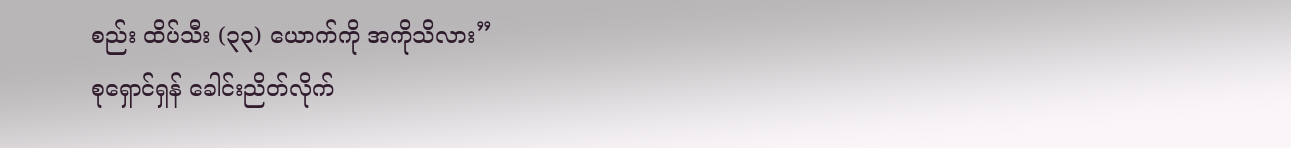စည်း ထိပ်သီး (၃၃) ယောက်ကို အကိုသိလား”
စုရှောင်ရှန် ခေါင်းညိတ်လိုက်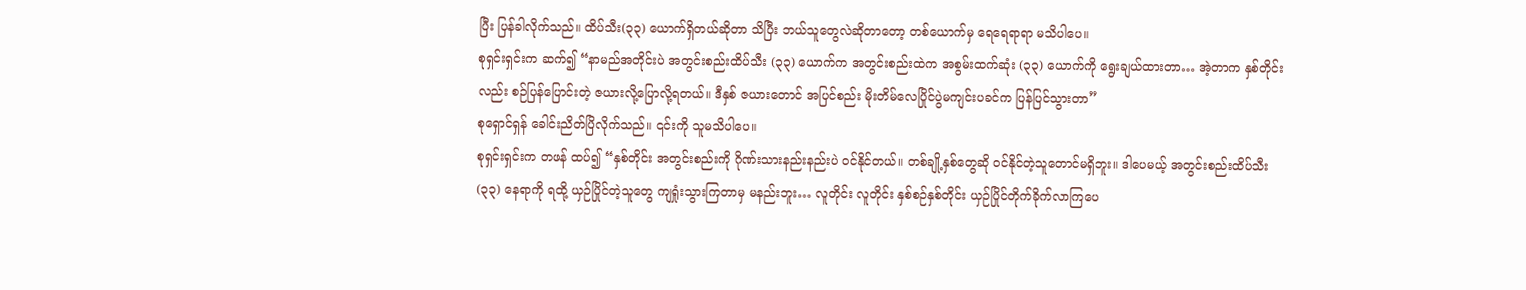ပြီး ပြန်ခါလိုက်သည်။ ထိပ်သီး(၃၃) ယောက်ရှိတယ်ဆိုတာ သိပြီး ဘယ်သူတွေလဲဆိုတာတော့ တစ်ယောက်မှ ရေရေရာရာ မသိပါပေ။
စုရှင်းရှင်းက ဆက်၍ “နာမည်အတိုင်းပဲ အတွင်းစည်းထိပ်သီး (၃၃) ယောက်က အတွင်းစည်းထဲက အစွမ်းထက်ဆုံး (၃၃) ယောက်ကို ရွေးချယ်ထားတာ… အဲ့တာက နှစ်တိုင်းလည်း စဉ်ပြန်ပြောင်းတဲ့ ဇယားလို့ပြောလို့ရတယ်။ ဒီနှစ် ဇယားတောင် အပြင်စည်း မိုးတိမ်လေပြိုင်ပွဲမကျင်းပခင်က ပြန်ပြင်သွားတာ”
စုရှောင်ရှန် ခေါင်းညိတ်ပြိလိုက်သည်။ ၎င်းကို သူမသိပါပေ။
စုရှင်းရှင်းက တဖန် ထပ်၍ “နှစ်တိုင်း အတွင်းစည်းကို ဂိုဏ်းသားနည်းနည်းပဲ ၀င်နိုင်တယ်။ တစ်ချို့နှစ်တွေဆို ၀င်နိုင်တဲ့သူတောင်မရှိဘူး။ ဒါပေမယ့် အတွင်းစည်းထိပ်သီး (၃၃) နေရာကို ရထို့ ယှဉ်ပြိုင်တဲ့သူတွေ ကျရှုံးသွားကြတာမှ မနည်းဘူး… လူတိုင်း လူတိုင်း နှစ်စဉ်နှစ်တိုင်း ယှဉ်ပြိုင်တိုက်ခိုက်လာကြပေ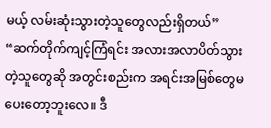မယ့် လမ်းဆုံးသွားတဲ့သူတွေလည်းရှိတယ်”
“ဆက်တိုက်ကျင့်ကြံရင်း အလားအလာပိတ်သွားတဲ့သူတွေဆို အတွင်းစည်းက အရင်းအမြစ်တွေမပေးတော့ဘူးလေ။ ဒီ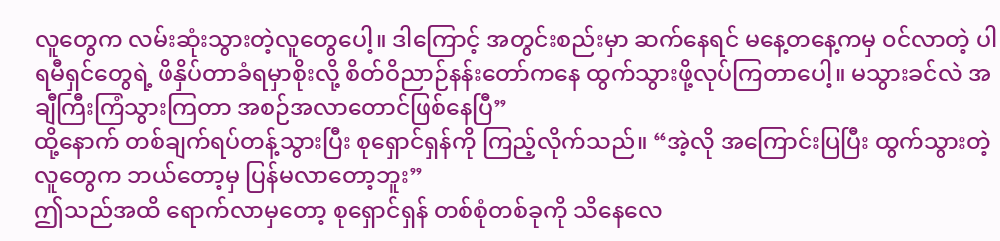လူတွေက လမ်းဆုံးသွားတဲ့လူတွေပေါ့။ ဒါကြောင့် အတွင်းစည်းမှာ ဆက်နေရင် မနေ့တနေ့ကမှ ၀င်လာတဲ့ ပါရမီရှင်တွေရဲ့ ဖိနှိပ်တာခံရမှာစိုးလို့ စိတ်ဝိညာဉ်နန်းတော်ကနေ ထွက်သွားဖို့လုပ်ကြတာပေါ့။ မသွားခင်လဲ အချီကြီးကြံသွားကြတာ အစဉ်အလာတောင်ဖြစ်နေပြီ”
ထို့နောက် တစ်ချက်ရပ်တန့်သွားပြီး စုရှောင်ရှန်ကို ကြည့်လိုက်သည်။ “အဲ့လို အကြောင်းပြပြီး ထွက်သွားတဲ့လူတွေက ဘယ်တော့မှ ပြန်မလာတော့ဘူး”
ဤသည်အထိ ရောက်လာမှတော့ စုရှောင်ရှန် တစ်စုံတစ်ခုကို သိနေလေ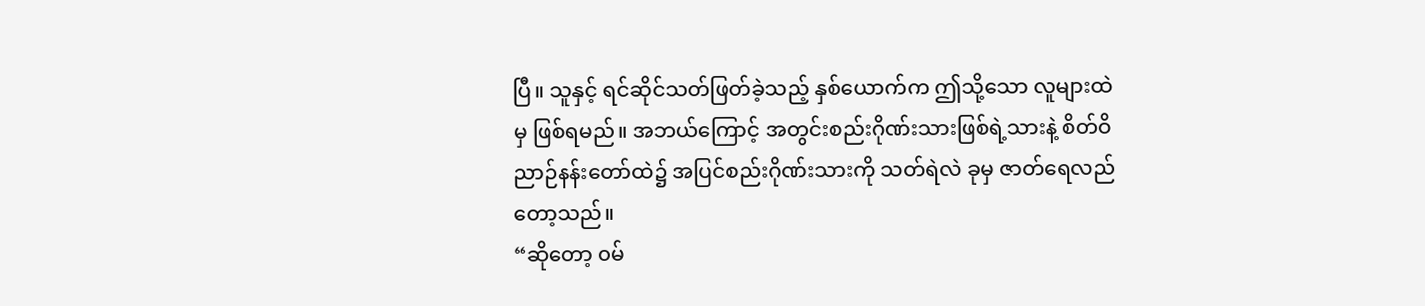ပြီ။ သူနှင့် ရင်ဆိုင်သတ်ဖြတ်ခဲ့သည့် နှစ်ယောက်က ဤသို့သော လူများထဲမှ ဖြစ်ရမည်။ အဘယ်ကြောင့် အတွင်းစည်းဂိုဏ်းသားဖြစ်ရဲ့သားနဲ့ စိတ်ဝိညာဉ်နန်းတော်ထဲ၌ အပြင်စည်းဂိုဏ်းသားကို သတ်ရဲလဲ ခုမှ ဇာတ်ရေလည်တော့သည်။
“ဆိုတော့ ၀မ်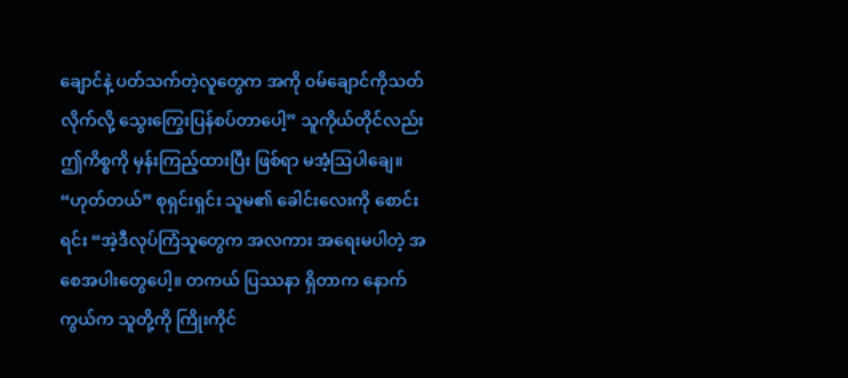ချောင်နဲ့ ပတ်သက်တဲ့လူတွေက အကို ၀မ်ချောင်ကိုသတ်လိုက်လို့ သွေးကြွေးပြန်စပ်တာပေါ့” သူကိုယ်တိုင်လည်း ဤကိစ္စကို မှန်းကြည့်ထားပြီး ဖြစ်ရာ မအံ့ဩပါချေ။
“ဟုတ်တယ်” စုရှင်းရှင်း သူမ၏ ခေါင်းလေးကို စောင်းရင်း “အဲ့ဒီလုပ်ကြံသူတွေက အလကား အရေးမပါတဲ့ အစေအပါးတွေပေါ့။ တကယ် ပြဿနာ ရှိတာက နောက်ကွယ်က သူတို့ကို ကြိုးကိုင်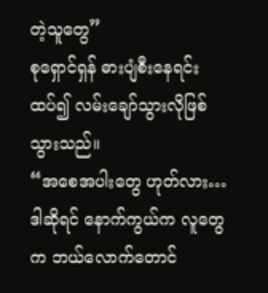တဲ့သူတွေ”
စုရှောင်ရှန် ဓားပျံစီးနေရင်း ထပ်၍ လမ်းချော်သွားလိုဖြစ်သွားသည်။
“အစေအပါးတွေ ဟုတ်လား… ဒါဆိုရင် နောက်ကွယ်က လူတွေက ဘယ်လောက်တောင်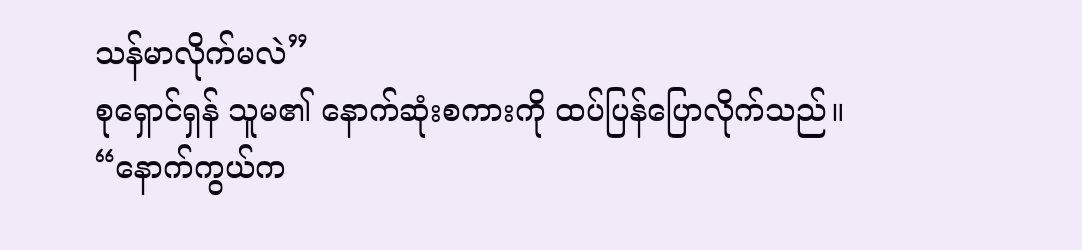သန်မာလိုက်မလဲ”
စုရှောင်ရှန် သူမ၏ နောက်ဆုံးစကားကို ထပ်ပြန်ပြောလိုက်သည်။
“နောက်ကွယ်က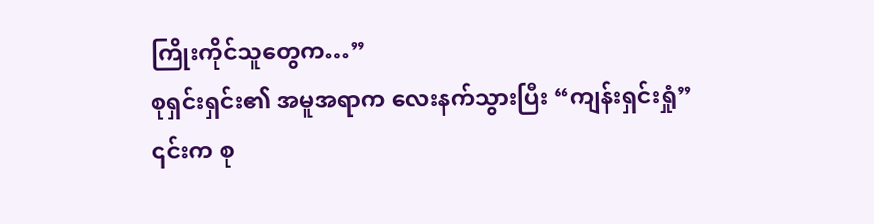ကြိုးကိုင်သူတွေက…”
စုရှင်းရှင်း၏ အမူအရာက လေးနက်သွားပြီး “ကျန်းရှင်းရှုံ”
၎င်းက စု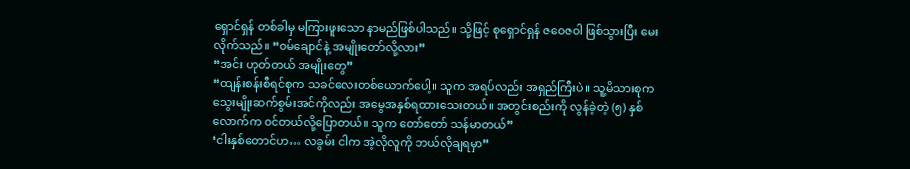ရှောင်ရှန် တစ်ခါမှ မကြားဖူးသော နာမည်ဖြစ်ပါသည်။ သို့ဖြင့် စုရှောင်ရှန် ဇဝေဇဝါ ဖြစ်သွားပြီး မေးလိုက်သည်။ “၀မ်ချောင်နဲ့ အမျိုးတော်လို့လား”
“အင်း ဟုတ်တယ် အမျိုးတွေ”
“ထျန်းစန်းစီရင်စုက သခင်လေးတစ်ယောက်ပေါ့။ သူက အရပ်လည်း အရှည်ကြီးပဲ။ သူ့မိသားစုက သွေးမျိုးဆက်စွမ်းအင်ကိုလည်း အမွေအနှစ်ရထားသေးတယ်။ အတွင်းစည်းကို လွန်ခဲ့တဲ့ (၅) နှစ်လောက်က ၀င်တယ်လို့ပြောတယ်။ သူက တော်တော် သန်မာတယ်”
‘ငါးနှစ်တောင်ဟ… လခွမ်း ငါက အဲ့လိုလူကို ဘယ်လိုချရမှာ”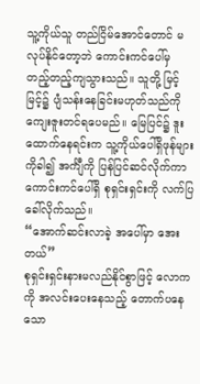သူ့ကိုယ်သူ တည်ငြိမ်အောင်တောင် မလုပ်နိုင်တော့ဘဲ ကောင်းကင်ပေါ်မှ တည့်တည့်ကျသွားသည်။ သူတို့ မြင့်မြင့်၌ ပျံသန်းနေခြင်းမဟုတ်သည်ကို ကျေးဇူးတင်ရပေမည်။ မြေပြင်၌ ဒူးထောက်နေရင်းက သူ့ကိုယ်ပေါ်ရှိဖုန်များကိုခါ၍ အင်္ကျီကို ပြန်ပြင်ဆင်လိုက်ကာ ကောင်းကင်ပေါ်ရှိ စုရှင်းရှင်းကို လက်ပြခေါ်လိုက်သည်။
“အောက်ဆင်းလာခဲ့ အပေါ်မှာ အေးတယ်”
စုရှင်းရှင်းနားမလည်နိုင်စွာဖြင့် လောကကို အလင်းပေးနေသည့် တောက်ပနေသော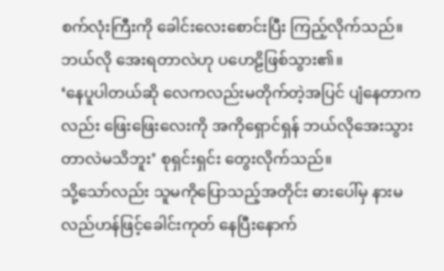စက်လုံးကြီးကို ခေါင်းလေးစောင်းပြီး ကြည့်လိုက်သည်။ ဘယ်လို အေးရတာလဲဟု ပဟေဠိဖြစ်သွား၏။
‘နေပူပါတယ်ဆို လေကလည်းမတိုက်တဲ့အပြင် ပျံနေတာကလည်း ဖြေးဖြေးလေးကို အကိုရှောင်ရှန် ဘယ်လိုအေးသွားတာလဲမသိဘူး’ စုရှင်းရှင်း တွေးလိုက်သည်။
သို့သော်လည်း သူမကိုပြောသည့်အတိုင်း ဓားပေါ်မှ နားမလည်ဟန်ဖြင့်ခေါင်းကုတ် နေပြီးနောက်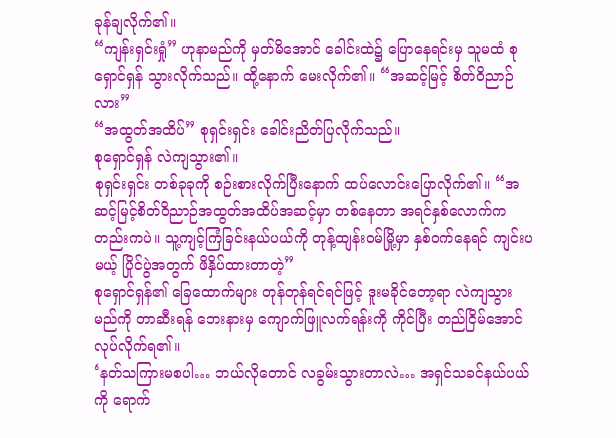ခုန်ချလိုက်၏။
“ကျန်းရှင်းရှုံ” ဟုနာမည်ကို မှတ်မိအောင် ခေါင်းထဲ၌ ပြောနေရင်းမှ သူမထံ စုရှောင်ရှန် သွားလိုက်သည်။ ထို့နောက် မေးလိုက်၏။ “အဆင့်မြင့် စိတ်ဝိညာဉ်လား”
“အထွတ်အထိပ်” စုရှင်းရှင်း ခေါင်းညိတ်ပြလိုက်သည်။
စုရှောင်ရှန် လဲကျသွား၏။
စုရှင်းရှင်း တစ်ခုခုကို စဉ်းစားလိုက်ပြီးနောက် ထပ်လောင်းပြောလိုက်၏။ “အဆင့်မြင့်စိတ်ဝိညာဉ်အထွတ်အထိပ်အဆင့်မှာ တစ်နေတာ အရင်နှစ်လောက်ကတည်းကပဲ။ သူ့ကျင့်ကြံခြင်းနယ်ပယ်ကို တုန့်ထျန်း၀မ်မြို့မှာ နှစ်၀က်နေရင် ကျင်းပမယ့် ပြိုင်ပွဲအတွက် ဖိနှိပ်ထားတာတဲ့”
စုရှောင်ရှန်၏ ခြေထောက်များ တုန်တုန်ရင်ရင်ဖြင့် ဒူးမခိုင်တော့ရာ လဲကျသွားမည်ကို တာဆီးရန် ဘေးနားမှ ကျောက်ဖြူလက်ရန်းကို ကိုင်ပြီး တည်ငြိမ်အောင်လုပ်လိုက်ရ၏။
‘နတ်သကြားမစပါ… ဘယ်လိုတောင် လခွမ်းသွားတာလဲ… အရှင်သခင်နယ်ပယ်ကို ရောက်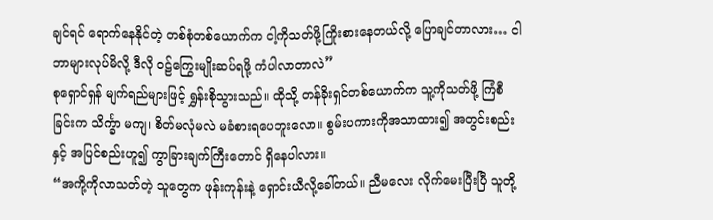ချင်ရင် ရောက်နေနိုင်တဲ့ တစ်စုံတစ်ယောက်က ငါ့ကိုသတ်ဖို့ကြိုးစားနေတယ်လို့ ပြောချင်တာလား… ငါဘာများလုပ်မိလို့ ဒီလို ၀ဠ်ကြွေးမျိုးဆပ်ရဖို့ ကံပါလာတာလဲ”
စုရှောင်ရှန် မျက်ရည်များဖြင့် ရွှန်းစိုသွားသည်။ ထိုသို့ တန်ခိုးရှင်တစ်ယောက်က သူ့ကိုသတ်ဖို့ ကြံစီခြင်းက သိင်္က္ခာ မကျ၊ စိတ်မလုံမလဲ မခံစားရပေဘူးလော။ စွမ်းပကားကိုအသာထား၍ အတွင်းစည်းနှင့် အပြင်စည်းဟူ၍ ကွာခြားချက်ကြီးတောင် ရှိနေပါလား။
“အကို့ကိုလာသတ်တဲ့ သူတွေက ဖုန်းကုန်းနဲ့ ရှောင်းယီလို့ခေါ်တယ်။ ညီမလေး လိုက်မေးပြီးပြီ သူတို့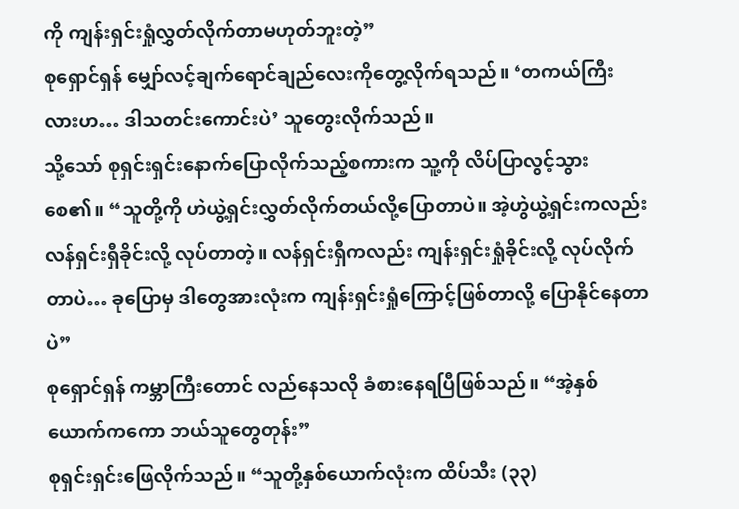ကို ကျန်းရှင်းရှုံလွှတ်လိုက်တာမဟုတ်ဘူးတဲ့”
စုရှောင်ရှန် မျှော်လင့်ချက်ရောင်ချည်လေးကိုတွေ့လိုက်ရသည်။ ‘တကယ်ကြီးလားဟ… ဒါသတင်းကောင်းပဲ’ သူတွေးလိုက်သည်။
သို့သော် စုရှင်းရှင်းနောက်ပြောလိုက်သည့်စကားက သူ့ကို လိပ်ပြာလွင့်သွားစေ၏။ “သူတို့ကို ဟဲယွဲ့ရှင်းလွှတ်လိုက်တယ်လို့ပြောတာပဲ။ အဲ့ဟွဲယွဲ့ရှင်းကလည်း လန်ရှင်းရှီခိုင်းလို့ လုပ်တာတဲ့။ လန်ရှင်းရှီကလည်း ကျန်းရှင်းရှုံခိုင်းလို့ လုပ်လိုက်တာပဲ… ခုပြောမှ ဒါတွေအားလုံးက ကျန်းရှင်းရှုံကြောင့်ဖြစ်တာလို့ ပြောနိုင်နေတာပဲ”
စုရှောင်ရှန် ကမ္ဘာကြီးတောင် လည်နေသလို ခံစားနေရပြီဖြစ်သည်။ “အဲ့နှစ်ယောက်ကကော ဘယ်သူတွေတုန်း”
စုရှင်းရှင်းဖြေလိုက်သည်။ “သူတို့နှစ်ယောက်လုံးက ထိပ်သီး (၃၃)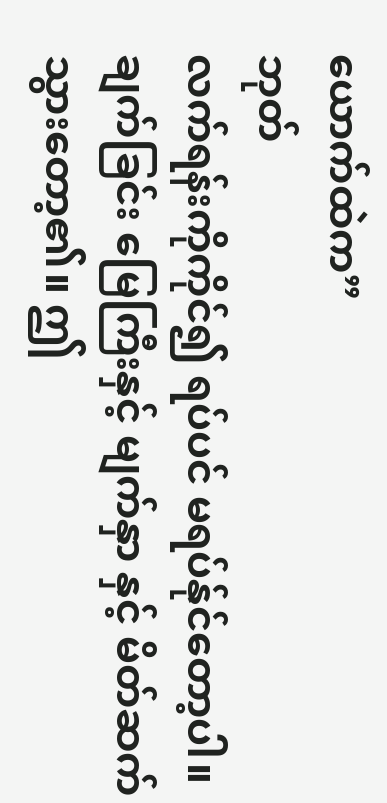ယောက်ထဲက”
ဘုတ်
လက်ရန်းကိုကိုင်၍ ရပ်ပင် မရပ်န်ုင်တော့ပါ။ ချက်ခြင်း မြေကြီးနှင့် မျက်နှာ နှင့် မိတ်ဆက်သွားတော့၏။ ဤ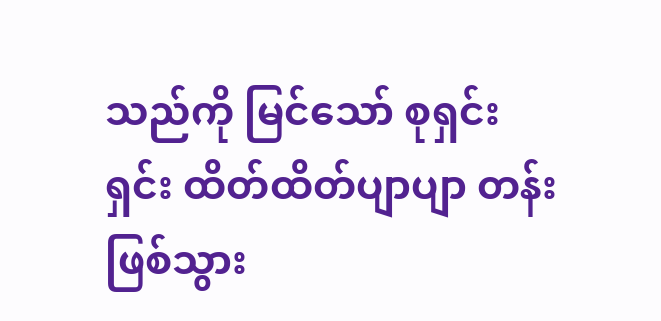သည်ကို မြင်သော် စုရှင်းရှင်း ထိတ်ထိတ်ပျာပျာ တန်းဖြစ်သွား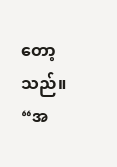တော့သည်။
“အ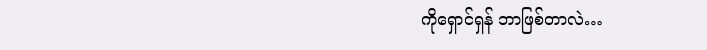ကိုရှောင်ရှန် ဘာဖြစ်တာလဲ…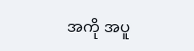အကို အပူ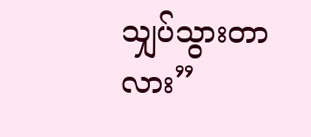သျှပ်သွားတာလား”